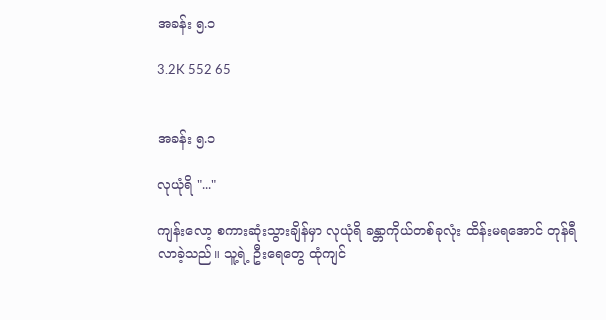အခန်း ၅.၁

3.2K 552 65


အခန်း ၅.၁

လုယုံရိ "..."

ကျန်းလော့ စကားဆုံးသွားချိန်မှာ လုယုံရိ ခန္တာကိုယ်တစ်ခုလုံး ထိန်းမရအောင် တုန်ရီလာခဲ့သည်။ သူ့ရဲ့ ဦးရေတွေ ထုံကျင်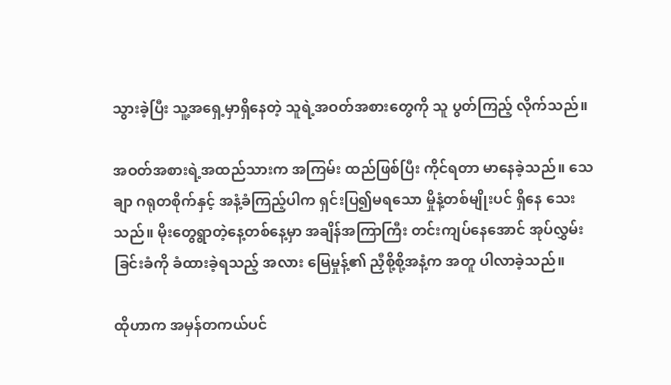သွားခဲ့ပြီး သူ့အရှေ့မှာရှိနေတဲ့ သူရဲ့အဝတ်အစားတွေကို သူ ပွတ်ကြည့် လိုက်သည်။

အဝတ်အစားရဲ့အထည်သားက အကြမ်း ထည်ဖြစ်ပြီး ကိုင်ရတာ မာနေခဲ့သည်။ သေချာ ဂရုတစိုက်နှင့် အနံ့ခံကြည့်ပါက ရှင်းပြ၍မရသော မှိုနံ့တစ်မျိုးပင် ရှိနေ သေးသည်။ မိုးတွေရွာတဲ့နေ့တစ်နေ့မှာ အချိန်အကြာကြီး တင်းကျပ်နေအောင် အုပ်လွှမ်းခြင်းခံကို ခံထားခဲ့ရသည့် အလား မြေမှုန့်၏ ညှီစို့စို့အနံ့က အတူ ပါလာခဲ့သည်။

ထိုဟာက အမှန်တကယ်ပင်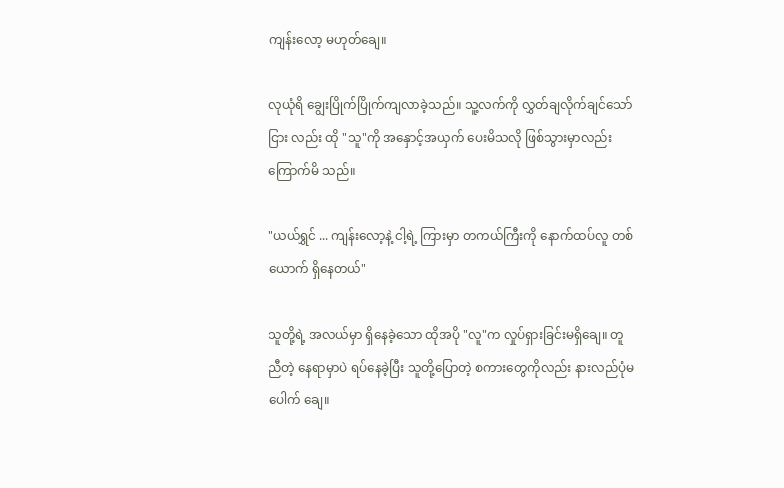ကျန်းလော့ မဟုတ်ချေ။

လုယုံရိ ချွေးပြိုက်ပြိုက်ကျလာခဲ့သည်။ သူ့လက်ကို လွှတ်ချလိုက်ချင်သော်ငြား လည်း ထို "သူ"ကို အနှောင့်အယှက် ပေးမိသလို ဖြစ်သွားမှာလည်း ကြောက်မိ သည်။

"ယယ်ရွှင် ... ကျန်းလော့နဲ့ ငါ့ရဲ့ ကြားမှာ တကယ်ကြီးကို နောက်ထပ်လူ တစ်ယောက် ရှိနေတယ်"

သူတို့ရဲ့ အလယ်မှာ ရှိနေခဲ့သော ထိုအပို "လူ"က လှုပ်ရှားခြင်းမရှိချေ။ တူညီတဲ့ နေရာမှာပဲ ရပ်နေခဲ့ပြီး သူတို့ပြောတဲ့ စကားတွေကိုလည်း နားလည်ပုံမပေါက် ချေ။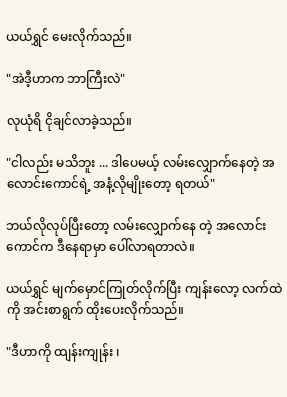ယယ်ရွှင် မေးလိုက်သည်။

"အဲဒီ့ဟာက ဘာကြီးလဲ"

လုယုံရိ ငိုချင်လာခဲ့သည်။

"ငါလည်း မသိဘူး ... ဒါပေမယ့် လမ်းလျှောက်နေတဲ့ အလောင်းကောင်ရဲ့ အနံ့လိုမျိုးတော့ ရတယ်"

ဘယ်လိုလုပ်ပြီးတော့ လမ်းလျှောက်နေ တဲ့ အလောင်းကောင်က ဒီနေရာမှာ ပေါ်လာရတာလဲ။

ယယ်ရွှင် မျက်မှောင်ကြုတ်လိုက်ပြီး ကျန်းလော့ လက်ထဲကို အင်းစာရွက် ထိုးပေးလိုက်သည်။

"ဒီဟာကို ထျန်းကျုန်း ၊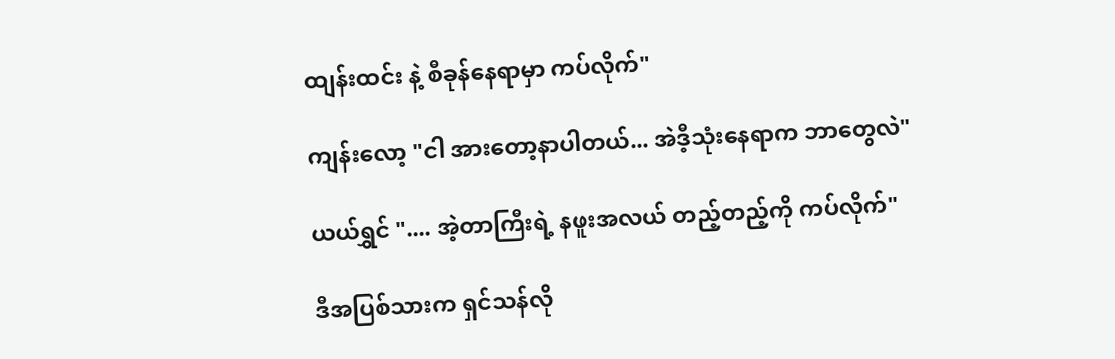ထျန်းထင်း နဲ့ စီခုန်နေရာမှာ ကပ်လိုက်"

ကျန်းလော့ "ငါ အားတော့နာပါတယ်... အဲဒီ့သုံးနေရာက ဘာတွေလဲ"

ယယ်ရွှင် ".... အဲ့တာကြီးရဲ့ နဖူးအလယ် တည့်တည့်ကို ကပ်လိုက်"

ဒီအပြစ်သားက ရှင်သန်လို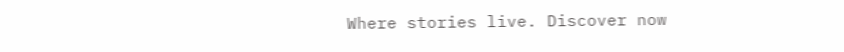Where stories live. Discover now